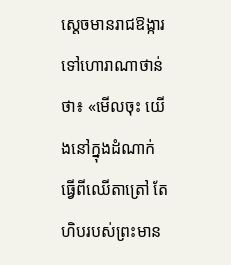ស្ដេចមានរាជឱង្ការទៅហោរាណាថាន់ថា៖ «មើលចុះ យើងនៅក្នុងដំណាក់ធ្វើពីឈើតាត្រៅ តែហិបរបស់ព្រះមាន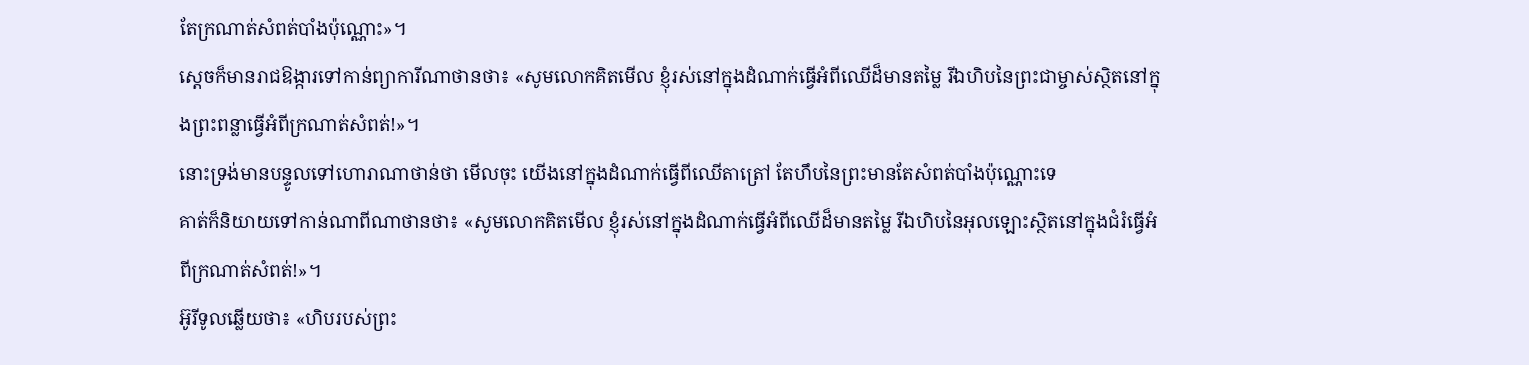តែក្រណាត់សំពត់បាំងប៉ុណ្ណោះ»។
ស្ដេចក៏មានរាជឱង្ការទៅកាន់ព្យាការីណាថានថា៖ «សូមលោកគិតមើល ខ្ញុំរស់នៅក្នុងដំណាក់ធ្វើអំពីឈើដ៏មានតម្លៃ រីឯហិបនៃព្រះជាម្ចាស់ស្ថិតនៅក្នុងព្រះពន្លាធ្វើអំពីក្រណាត់សំពត់!»។
នោះទ្រង់មានបន្ទូលទៅហោរាណាថាន់ថា មើលចុះ យើងនៅក្នុងដំណាក់ធ្វើពីឈើតាត្រៅ តែហឹបនៃព្រះមានតែសំពត់បាំងប៉ុណ្ណោះទេ
គាត់ក៏និយាយទៅកាន់ណាពីណាថានថា៖ «សូមលោកគិតមើល ខ្ញុំរស់នៅក្នុងដំណាក់ធ្វើអំពីឈើដ៏មានតម្លៃ រីឯហិបនៃអុលឡោះស្ថិតនៅក្នុងជំរំធ្វើអំពីក្រណាត់សំពត់!»។
អ៊ូរីទូលឆ្លើយថា៖ «ហិបរបស់ព្រះ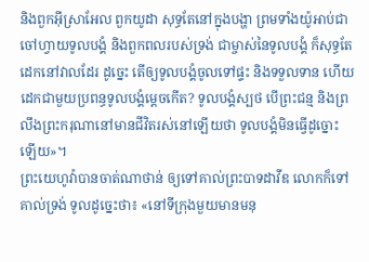និងពួកអ៊ីស្រាអែល ពួកយូដា សុទ្ធតែនៅក្នុងបង្ហា ព្រមទាំងយ៉ូអាប់ជាចៅហ្វាយទូលបង្គំ និងពួកពលរបស់ទ្រង់ ជាម្ចាស់នៃទូលបង្គំ ក៏សុទ្ធតែដេកនៅវាលដែរ ដូច្នេះ តើឲ្យទូលបង្គំចូលទៅផ្ទះ និងទទួលទាន ហើយដេកជាមួយប្រពន្ធទូលបង្គំម្តេចកើត? ទូលបង្គំស្បថ បើព្រះជន្ម និងព្រលឹងព្រះករុណានៅមានជីវិតរស់នៅឡើយថា ទូលបង្គំមិនធ្វើដូច្នោះឡើយ»។
ព្រះយេហូវ៉ាបានចាត់ណាថាន់ ឲ្យទៅគាល់ព្រះបាទដាវីឌ លោកក៏ទៅគាល់ទ្រង់ ទូលដូច្នេះថា៖ «នៅទីក្រុងមួយមានមនុ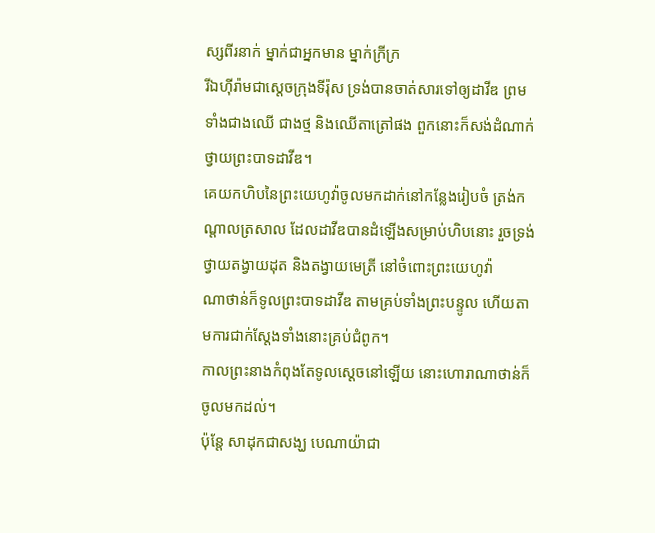ស្សពីរនាក់ ម្នាក់ជាអ្នកមាន ម្នាក់ក្រីក្រ
រីឯហ៊ីរ៉ាមជាស្តេចក្រុងទីរ៉ុស ទ្រង់បានចាត់សារទៅឲ្យដាវីឌ ព្រមទាំងជាងឈើ ជាងថ្ម និងឈើតាត្រៅផង ពួកនោះក៏សង់ដំណាក់ថ្វាយព្រះបាទដាវីឌ។
គេយកហិបនៃព្រះយេហូវ៉ាចូលមកដាក់នៅកន្លែងរៀបចំ ត្រង់កណ្ដាលត្រសាល ដែលដាវីឌបានដំឡើងសម្រាប់ហិបនោះ រួចទ្រង់ថ្វាយតង្វាយដុត និងតង្វាយមេត្រី នៅចំពោះព្រះយេហូវ៉ា
ណាថាន់ក៏ទូលព្រះបាទដាវីឌ តាមគ្រប់ទាំងព្រះបន្ទូល ហើយតាមការជាក់ស្តែងទាំងនោះគ្រប់ជំពូក។
កាលព្រះនាងកំពុងតែទូលស្តេចនៅឡើយ នោះហោរាណាថាន់ក៏ចូលមកដល់។
ប៉ុន្តែ សាដុកជាសង្ឃ បេណាយ៉ាជា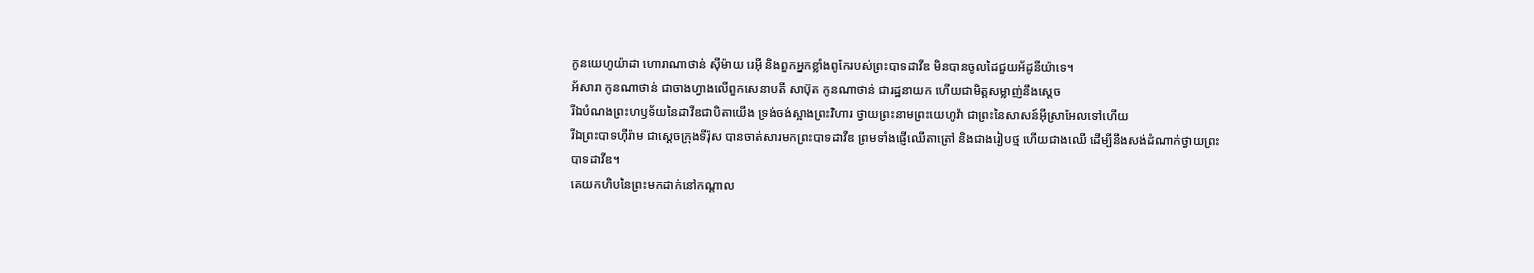កូនយេហូយ៉ាដា ហោរាណាថាន់ ស៊ីម៉ាយ រេអ៊ី និងពួកអ្នកខ្លាំងពូកែរបស់ព្រះបាទដាវីឌ មិនបានចូលដៃជួយអ័ដូនីយ៉ាទេ។
អ័សារា កូនណាថាន់ ជាចាងហ្វាងលើពួកសេនាបតី សាប៊ុត កូនណាថាន់ ជារដ្ឋនាយក ហើយជាមិត្តសម្លាញ់នឹងស្តេច
រីឯបំណងព្រះហឫទ័យនៃដាវីឌជាបិតាយើង ទ្រង់ចង់ស្អាងព្រះវិហារ ថ្វាយព្រះនាមព្រះយេហូវ៉ា ជាព្រះនៃសាសន៍អ៊ីស្រាអែលទៅហើយ
រីឯព្រះបាទហ៊ីរ៉ាម ជាស្តេចក្រុងទីរ៉ុស បានចាត់សារមកព្រះបាទដាវីឌ ព្រមទាំងផ្ញើឈើតាត្រៅ និងជាងរៀបថ្ម ហើយជាងឈើ ដើម្បីនឹងសង់ដំណាក់ថ្វាយព្រះបាទដាវីឌ។
គេយកហិបនៃព្រះមកដាក់នៅកណ្ដាល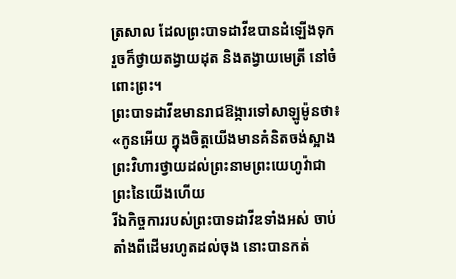ត្រសាល ដែលព្រះបាទដាវីឌបានដំឡើងទុក រួចក៏ថ្វាយតង្វាយដុត និងតង្វាយមេត្រី នៅចំពោះព្រះ។
ព្រះបាទដាវីឌមានរាជឱង្ការទៅសាឡូម៉ូនថា៖ «កូនអើយ ក្នុងចិត្តយើងមានគំនិតចង់ស្អាងព្រះវិហារថ្វាយដល់ព្រះនាមព្រះយេហូវ៉ាជាព្រះនៃយើងហើយ
រីឯកិច្ចការរបស់ព្រះបាទដាវីឌទាំងអស់ ចាប់តាំងពីដើមរហូតដល់ចុង នោះបានកត់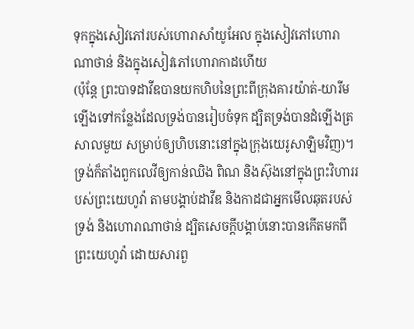ទុកក្នុងសៀវភៅរបស់ហោរាសាំយូអែល ក្នុងសៀវភៅហោរាណាថាន់ និងក្នុងសៀវភៅហោរាកាដហើយ
(ប៉ុន្តែ ព្រះបាទដាវីឌបានយកហិបនៃព្រះពីក្រុងគារយ៉ាត់-យារីម ឡើងទៅកន្លែងដែលទ្រង់បានរៀបចំទុក ដ្បិតទ្រង់បានដំឡើងត្រសាលមួយ សម្រាប់ឲ្យហិបនោះនៅក្នុងក្រុងយេរូសាឡិមវិញ)។
ទ្រង់ក៏តាំងពួកលេវីឲ្យកាន់ឈិង ពិណ និងស៊ុងនៅក្នុងព្រះវិហាររបស់ព្រះយេហូវ៉ា តាមបង្គាប់ដាវីឌ និងកាដជាអ្នកមើលឆុតរបស់ទ្រង់ និងហោរាណាថាន់ ដ្បិតសេចក្ដីបង្គាប់នោះបានកើតមកពីព្រះយេហូវ៉ា ដោយសារពួ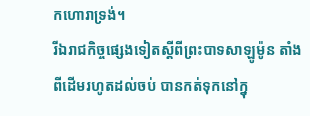កហោរាទ្រង់។
រីឯរាជកិច្ចផ្សេងទៀតស្ដីពីព្រះបាទសាឡូម៉ូន តាំងពីដើមរហូតដល់ចប់ បានកត់ទុកនៅក្នុ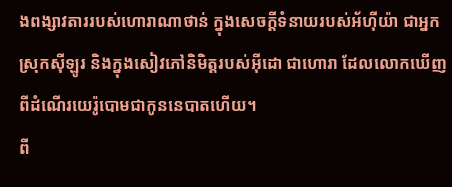ងពង្សាវតាររបស់ហោរាណាថាន់ ក្នុងសេចក្ដីទំនាយរបស់អ័ហ៊ីយ៉ា ជាអ្នកស្រុកស៊ីឡូរ និងក្នុងសៀវភៅនិមិត្តរបស់អ៊ីដោ ជាហោរា ដែលលោកឃើញពីដំណើរយេរ៉ូបោមជាកូននេបាតហើយ។
ពី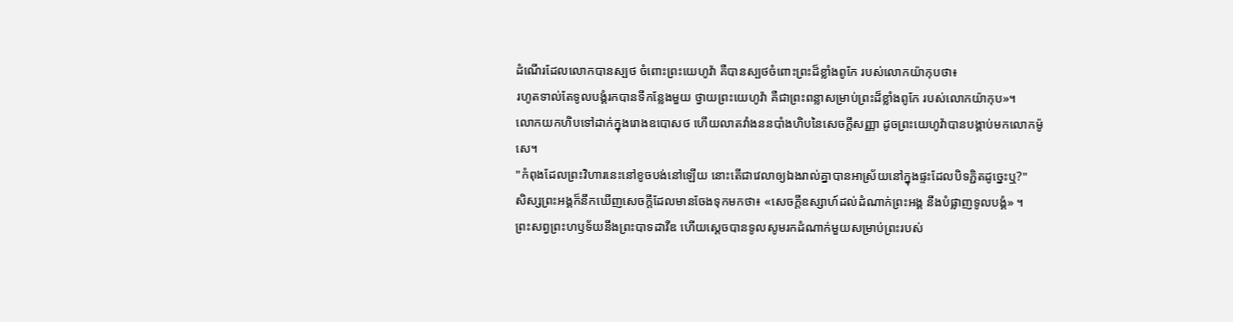ដំណើរដែលលោកបានស្បថ ចំពោះព្រះយេហូវ៉ា គឺបានស្បថចំពោះព្រះដ៏ខ្លាំងពូកែ របស់លោកយ៉ាកុបថា៖
រហូតទាល់តែទូលបង្គំរកបានទីកន្លែងមួយ ថ្វាយព្រះយេហូវ៉ា គឺជាព្រះពន្លាសម្រាប់ព្រះដ៏ខ្លាំងពូកែ របស់លោកយ៉ាកុប»។
លោកយកហិបទៅដាក់ក្នុងរោងឧបោសថ ហើយលាតវាំងននបាំងហិបនៃសេចក្ដីសញ្ញា ដូចព្រះយេហូវ៉ាបានបង្គាប់មកលោកម៉ូសេ។
"កំពុងដែលព្រះវិហារនេះនៅខូចបង់នៅឡើយ នោះតើជាវេលាឲ្យឯងរាល់គ្នាបានអាស្រ័យនៅក្នុងផ្ទះដែលបិទភ្ជិតដូច្នេះឬ?"
សិស្សព្រះអង្គក៏នឹកឃើញសេចក្តីដែលមានចែងទុកមកថា៖ «សេចក្តីឧស្សាហ៍ដល់ដំណាក់ព្រះអង្គ នឹងបំផ្លាញទូលបង្គំ» ។
ព្រះសព្វព្រះហឫទ័យនឹងព្រះបាទដាវីឌ ហើយស្តេចបានទូលសូមរកដំណាក់មួយសម្រាប់ព្រះរបស់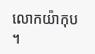លោកយ៉ាកុប ។